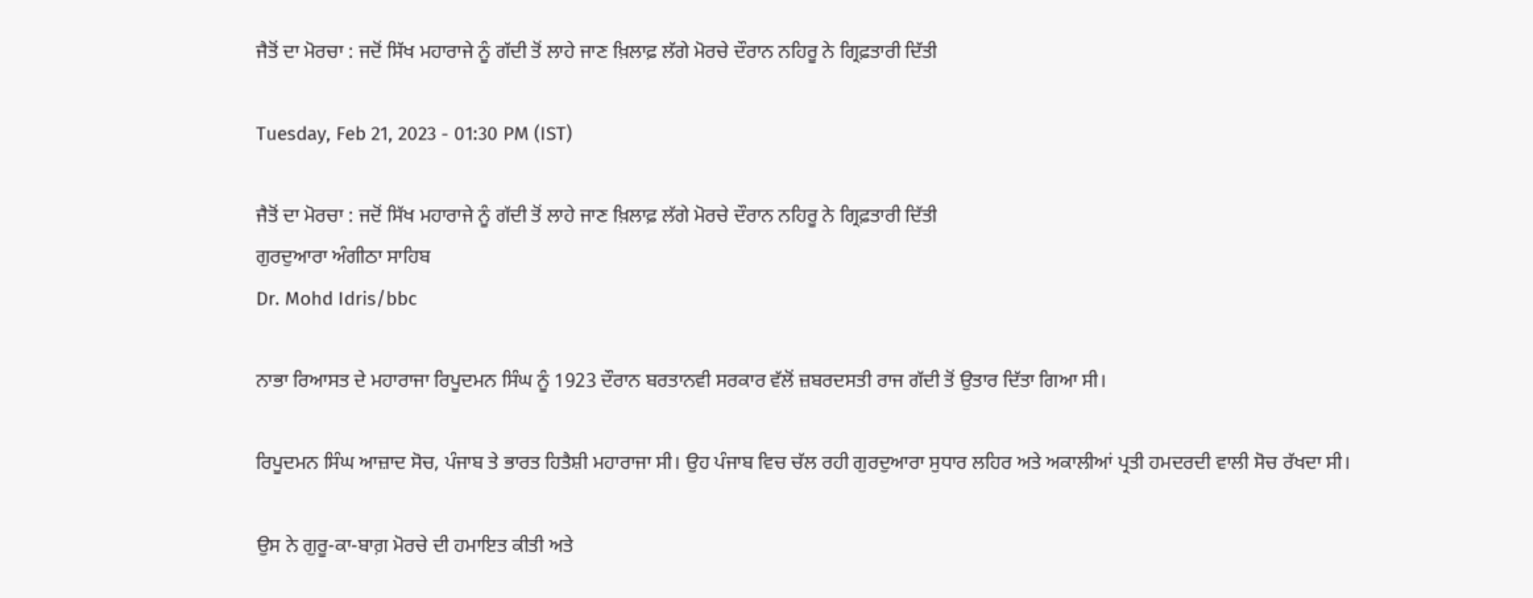ਜੈਤੋਂ ਦਾ ਮੋਰਚਾ : ਜਦੋਂ ਸਿੱਖ ਮਹਾਰਾਜੇ ਨੂੰ ਗੱਦੀ ਤੋਂ ਲਾਹੇ ਜਾਣ ਖ਼ਿਲਾਫ਼ ਲੱਗੇ ਮੋਰਚੇ ਦੌਰਾਨ ਨਹਿਰੂ ਨੇ ਗ੍ਰਿਫ਼ਤਾਰੀ ਦਿੱਤੀ

Tuesday, Feb 21, 2023 - 01:30 PM (IST)

ਜੈਤੋਂ ਦਾ ਮੋਰਚਾ : ਜਦੋਂ ਸਿੱਖ ਮਹਾਰਾਜੇ ਨੂੰ ਗੱਦੀ ਤੋਂ ਲਾਹੇ ਜਾਣ ਖ਼ਿਲਾਫ਼ ਲੱਗੇ ਮੋਰਚੇ ਦੌਰਾਨ ਨਹਿਰੂ ਨੇ ਗ੍ਰਿਫ਼ਤਾਰੀ ਦਿੱਤੀ
ਗੁਰਦੁਆਰਾ ਅੰਗੀਠਾ ਸਾਹਿਬ
Dr. Mohd Idris/bbc

ਨਾਭਾ ਰਿਆਸਤ ਦੇ ਮਹਾਰਾਜਾ ਰਿਪੂਦਮਨ ਸਿੰਘ ਨੂੰ 1923 ਦੌਰਾਨ ਬਰਤਾਨਵੀ ਸਰਕਾਰ ਵੱਲੋਂ ਜ਼ਬਰਦਸਤੀ ਰਾਜ ਗੱਦੀ ਤੋਂ ਉਤਾਰ ਦਿੱਤਾ ਗਿਆ ਸੀ।

ਰਿਪੂਦਮਨ ਸਿੰਘ ਆਜ਼ਾਦ ਸੋਚ, ਪੰਜਾਬ ਤੇ ਭਾਰਤ ਹਿਤੈਸ਼ੀ ਮਹਾਰਾਜਾ ਸੀ। ਉਹ ਪੰਜਾਬ ਵਿਚ ਚੱਲ ਰਹੀ ਗੁਰਦੁਆਰਾ ਸੁਧਾਰ ਲਹਿਰ ਅਤੇ ਅਕਾਲੀਆਂ ਪ੍ਰਤੀ ਹਮਦਰਦੀ ਵਾਲੀ ਸੋਚ ਰੱਖਦਾ ਸੀ।

ਉਸ ਨੇ ਗੁਰੂ-ਕਾ-ਬਾਗ਼ ਮੋਰਚੇ ਦੀ ਹਮਾਇਤ ਕੀਤੀ ਅਤੇ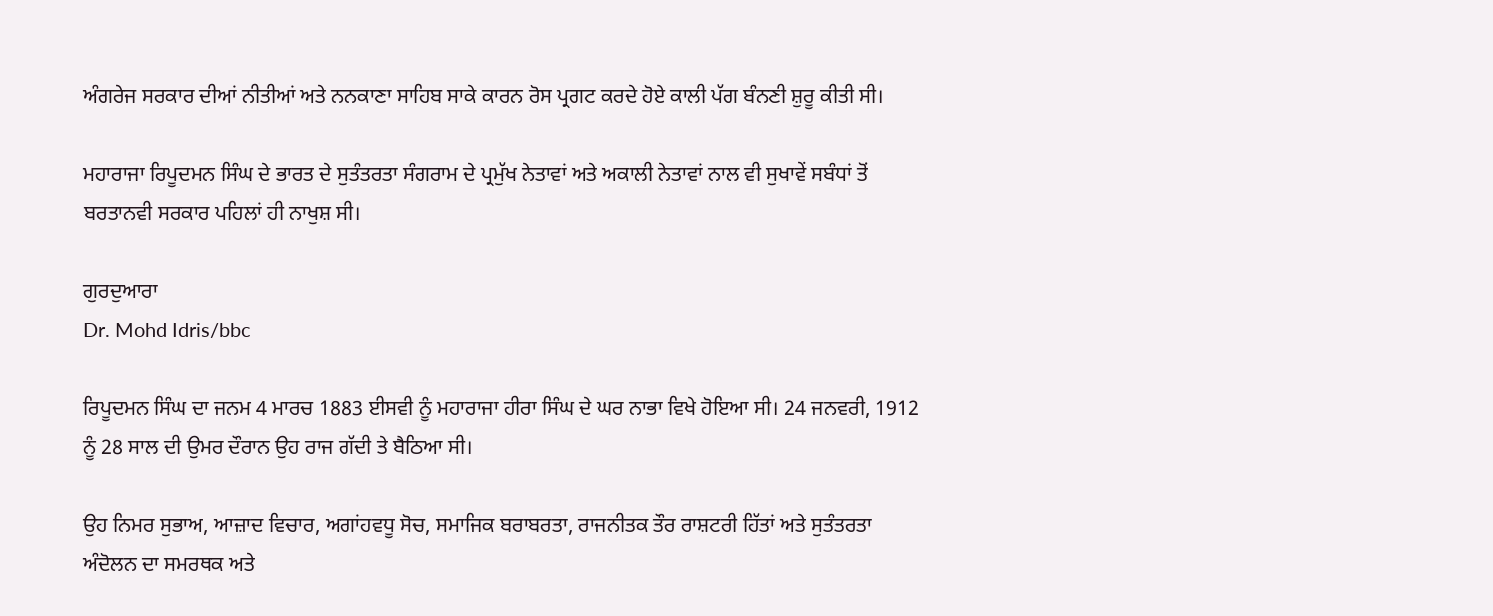ਅੰਗਰੇਜ ਸਰਕਾਰ ਦੀਆਂ ਨੀਤੀਆਂ ਅਤੇ ਨਨਕਾਣਾ ਸਾਹਿਬ ਸਾਕੇ ਕਾਰਨ ਰੋਸ ਪ੍ਰਗਟ ਕਰਦੇ ਹੋਏ ਕਾਲੀ ਪੱਗ ਬੰਨਣੀ ਸ਼ੁਰੂ ਕੀਤੀ ਸੀ।

ਮਹਾਰਾਜਾ ਰਿਪੂਦਮਨ ਸਿੰਘ ਦੇ ਭਾਰਤ ਦੇ ਸੁਤੰਤਰਤਾ ਸੰਗਰਾਮ ਦੇ ਪ੍ਰਮੁੱਖ ਨੇਤਾਵਾਂ ਅਤੇ ਅਕਾਲੀ ਨੇਤਾਵਾਂ ਨਾਲ ਵੀ ਸੁਖਾਵੇਂ ਸਬੰਧਾਂ ਤੋਂ ਬਰਤਾਨਵੀ ਸਰਕਾਰ ਪਹਿਲਾਂ ਹੀ ਨਾਖੁਸ਼ ਸੀ।

ਗੁਰਦੁਆਰਾ
Dr. Mohd Idris/bbc

ਰਿਪੂਦਮਨ ਸਿੰਘ ਦਾ ਜਨਮ 4 ਮਾਰਚ 1883 ਈਸਵੀ ਨੂੰ ਮਹਾਰਾਜਾ ਹੀਰਾ ਸਿੰਘ ਦੇ ਘਰ ਨਾਭਾ ਵਿਖੇ ਹੋਇਆ ਸੀ। 24 ਜਨਵਰੀ, 1912 ਨੂੰ 28 ਸਾਲ ਦੀ ਉਮਰ ਦੌਰਾਨ ਉਹ ਰਾਜ ਗੱਦੀ ਤੇ ਬੈਠਿਆ ਸੀ।

ਉਹ ਨਿਮਰ ਸੁਭਾਅ, ਆਜ਼ਾਦ ਵਿਚਾਰ, ਅਗਾਂਹਵਧੂ ਸੋਚ, ਸਮਾਜਿਕ ਬਰਾਬਰਤਾ, ਰਾਜਨੀਤਕ ਤੌਰ ਰਾਸ਼ਟਰੀ ਹਿੱਤਾਂ ਅਤੇ ਸੁਤੰਤਰਤਾ ਅੰਦੋਲਨ ਦਾ ਸਮਰਥਕ ਅਤੇ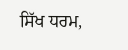ਸਿੱਖ ਧਰਮ,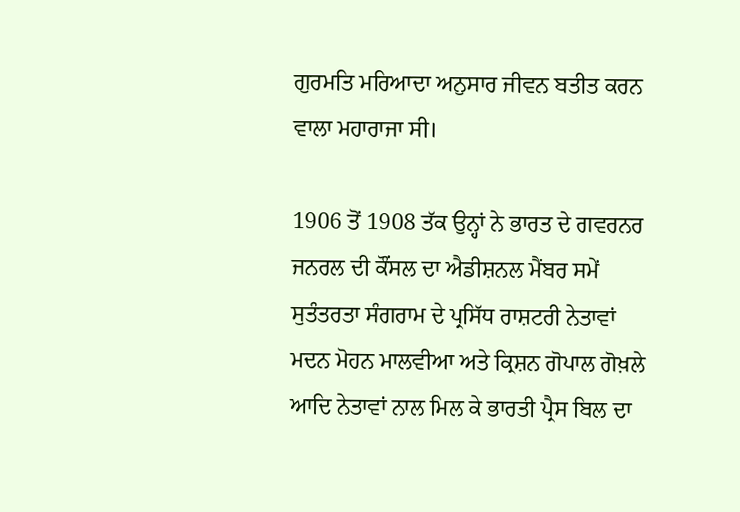ਗੁਰਮਤਿ ਮਰਿਆਦਾ ਅਨੁਸਾਰ ਜੀਵਨ ਬਤੀਤ ਕਰਨ ਵਾਲਾ ਮਹਾਰਾਜਾ ਸੀ।

1906 ਤੋਂ 1908 ਤੱਕ ਉਨ੍ਹਾਂ ਨੇ ਭਾਰਤ ਦੇ ਗਵਰਨਰ ਜਨਰਲ ਦੀ ਕੌਂਸਲ ਦਾ ਐਡੀਸ਼ਨਲ ਮੈਂਬਰ ਸਮੇਂ ਸੁਤੰਤਰਤਾ ਸੰਗਰਾਮ ਦੇ ਪ੍ਰਸਿੱਧ ਰਾਸ਼ਟਰੀ ਨੇਤਾਵਾਂ ਮਦਨ ਮੋਹਨ ਮਾਲਵੀਆ ਅਤੇ ਕ੍ਰਿਸ਼ਨ ਗੋਪਾਲ ਗੋਖ਼ਲੇ ਆਦਿ ਨੇਤਾਵਾਂ ਨਾਲ ਮਿਲ ਕੇ ਭਾਰਤੀ ਪ੍ਰੈਸ ਬਿਲ ਦਾ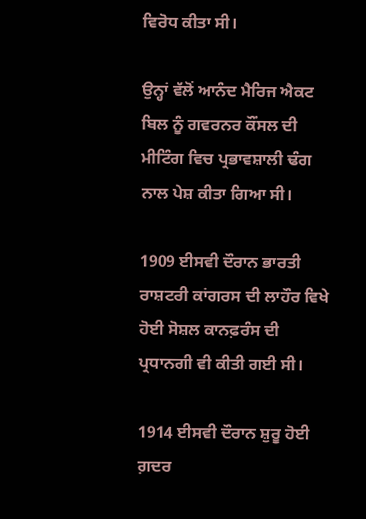ਵਿਰੋਧ ਕੀਤਾ ਸੀ।

ਉਨ੍ਹਾਂ ਵੱਲੋਂ ਆਨੰਦ ਮੈਰਿਜ ਐਕਟ ਬਿਲ ਨੂੰ ਗਵਰਨਰ ਕੌਂਸਲ ਦੀ ਮੀਟਿੰਗ ਵਿਚ ਪ੍ਰਭਾਵਸ਼ਾਲੀ ਢੰਗ ਨਾਲ ਪੇਸ਼ ਕੀਤਾ ਗਿਆ ਸੀ।

1909 ਈਸਵੀ ਦੌਰਾਨ ਭਾਰਤੀ ਰਾਸ਼ਟਰੀ ਕਾਂਗਰਸ ਦੀ ਲਾਹੌਰ ਵਿਖੇ ਹੋਈ ਸੋਸ਼ਲ ਕਾਨਫ਼ਰੰਸ ਦੀ ਪ੍ਰਧਾਨਗੀ ਵੀ ਕੀਤੀ ਗਈ ਸੀ।

1914 ਈਸਵੀ ਦੌਰਾਨ ਸ਼ੁਰੂ ਹੋਈ ਗ਼ਦਰ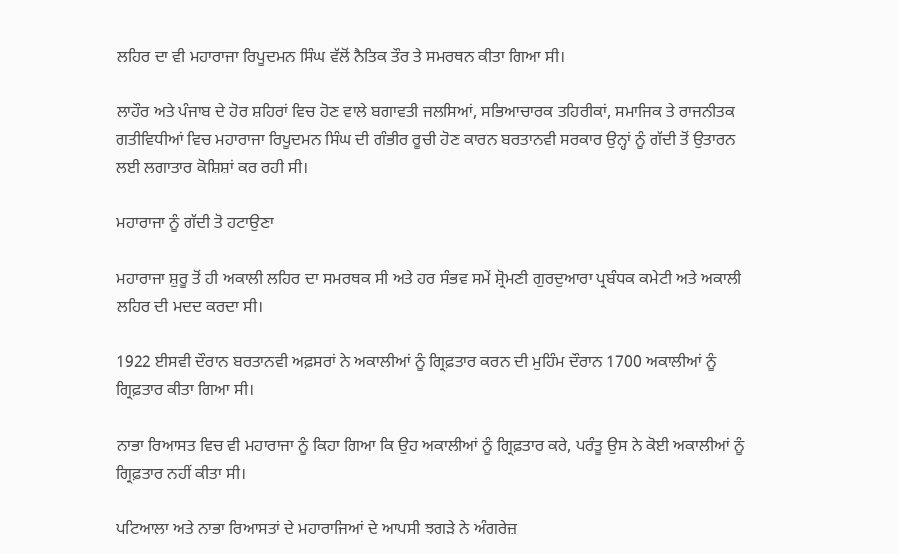ਲਹਿਰ ਦਾ ਵੀ ਮਹਾਰਾਜਾ ਰਿਪੂਦਮਨ ਸਿੰਘ ਵੱਲੋਂ ਨੈਤਿਕ ਤੌਰ ਤੇ ਸਮਰਥਨ ਕੀਤਾ ਗਿਆ ਸੀ।

ਲਾਹੌਰ ਅਤੇ ਪੰਜਾਬ ਦੇ ਹੋਰ ਸ਼ਹਿਰਾਂ ਵਿਚ ਹੋਣ ਵਾਲੇ ਬਗਾਵਤੀ ਜਲਸਿਆਂ, ਸਭਿਆਚਾਰਕ ਤਹਿਰੀਕਾਂ, ਸਮਾਜਿਕ ਤੇ ਰਾਜਨੀਤਕ ਗਤੀਵਿਧੀਆਂ ਵਿਚ ਮਹਾਰਾਜਾ ਰਿਪੂਦਮਨ ਸਿੰਘ ਦੀ ਗੰਭੀਰ ਰੂਚੀ ਹੋਣ ਕਾਰਨ ਬਰਤਾਨਵੀ ਸਰਕਾਰ ਉਨ੍ਹਾਂ ਨੂੰ ਗੱਦੀ ਤੋਂ ਉਤਾਰਨ ਲਈ ਲਗਾਤਾਰ ਕੋਸ਼ਿਸ਼ਾਂ ਕਰ ਰਹੀ ਸੀ।

ਮਹਾਰਾਜਾ ਨੂੰ ਗੱਦੀ ਤੋ ਹਟਾਉਣਾ

ਮਹਾਰਾਜਾ ਸ਼ੁਰੂ ਤੋਂ ਹੀ ਅਕਾਲੀ ਲਹਿਰ ਦਾ ਸਮਰਥਕ ਸੀ ਅਤੇ ਹਰ ਸੰਭਵ ਸਮੇਂ ਸ਼੍ਰੋਮਣੀ ਗੁਰਦੁਆਰਾ ਪ੍ਰਬੰਧਕ ਕਮੇਟੀ ਅਤੇ ਅਕਾਲੀ ਲਹਿਰ ਦੀ ਮਦਦ ਕਰਦਾ ਸੀ।

1922 ਈਸਵੀ ਦੌਰਾਨ ਬਰਤਾਨਵੀ ਅਫ਼ਸਰਾਂ ਨੇ ਅਕਾਲੀਆਂ ਨੂੰ ਗ੍ਰਿਫ਼ਤਾਰ ਕਰਨ ਦੀ ਮੁਹਿੰਮ ਦੌਰਾਨ 1700 ਅਕਾਲੀਆਂ ਨੂੰ ਗ੍ਰਿਫ਼ਤਾਰ ਕੀਤਾ ਗਿਆ ਸੀ।

ਨਾਭਾ ਰਿਆਸਤ ਵਿਚ ਵੀ ਮਹਾਰਾਜਾ ਨੂੰ ਕਿਹਾ ਗਿਆ ਕਿ ਉਹ ਅਕਾਲੀਆਂ ਨੂੰ ਗ੍ਰਿਫ਼ਤਾਰ ਕਰੇ, ਪਰੰਤੂ ਉਸ ਨੇ ਕੋਈ ਅਕਾਲੀਆਂ ਨੂੰ ਗ੍ਰਿਫ਼ਤਾਰ ਨਹੀਂ ਕੀਤਾ ਸੀ।

ਪਟਿਆਲਾ ਅਤੇ ਨਾਭਾ ਰਿਆਸਤਾਂ ਦੇ ਮਹਾਰਾਜਿਆਂ ਦੇ ਆਪਸੀ ਝਗੜੇ ਨੇ ਅੰਗਰੇਜ਼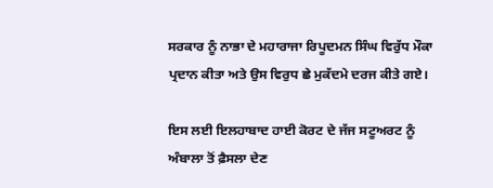ਸਰਕਾਰ ਨੂੰ ਨਾਭਾ ਦੇ ਮਹਾਰਾਜਾ ਰਿਪੂਦਮਨ ਸਿੰਘ ਵਿਰੁੱਧ ਮੌਕਾ ਪ੍ਰਦਾਨ ਕੀਤਾ ਅਤੇ ਉਸ ਵਿਰੁਧ ਛੇ ਮੁਕੱਦਮੇ ਦਰਜ ਕੀਤੇ ਗਏ।

ਇਸ ਲਈ ਇਲਹਾਬਾਦ ਹਾਈ ਕੋਰਟ ਦੇ ਜੱਜ ਸਟੂਅਰਟ ਨੂੰ ਅੰਬਾਲਾ ਤੋਂ ਫ਼ੈਸਲਾ ਦੇਣ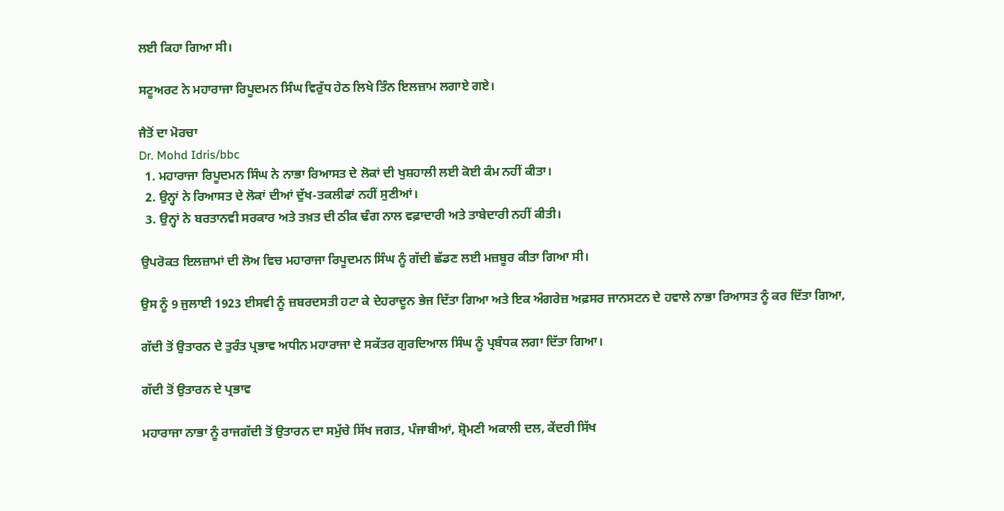ਲਈ ਕਿਹਾ ਗਿਆ ਸੀ।

ਸਟੂਅਰਟ ਨੇ ਮਹਾਰਾਜਾ ਰਿਪੂਦਮਨ ਸਿੰਘ ਵਿਰੁੱਧ ਹੇਠ ਲਿਖੇ ਤਿੰਨ ਇਲਜ਼ਾਮ ਲਗਾਏ ਗਏ।

ਜੈਤੋਂ ਦਾ ਮੋਰਚਾ
Dr. Mohd Idris/bbc
  1. ਮਹਾਰਾਜਾ ਰਿਪੂਦਮਨ ਸਿੰਘ ਨੇ ਨਾਭਾ ਰਿਆਸਤ ਦੇ ਲੋਕਾਂ ਦੀ ਖੁਸ਼ਹਾਲੀ ਲਈ ਕੋਈ ਕੰਮ ਨਹੀਂ ਕੀਤਾ।
  2. ਉਨ੍ਹਾਂ ਨੇ ਰਿਆਸਤ ਦੇ ਲੋਕਾਂ ਦੀਆਂ ਦੁੱਖ-ਤਕਲੀਫਾਂ ਨਹੀਂ ਸੁਣੀਆਂ।
  3. ਉਨ੍ਹਾਂ ਨੇ ਬਰਤਾਨਵੀ ਸਰਕਾਰ ਅਤੇ ਤਖ਼ਤ ਦੀ ਠੀਕ ਢੰਗ ਨਾਲ ਵਫ਼ਾਦਾਰੀ ਅਤੇ ਤਾਬੇਦਾਰੀ ਨਹੀਂ ਕੀਤੀ।

ਉਪਰੋਕਤ ਇਲਜ਼ਾਮਾਂ ਦੀ ਲੋਅ ਵਿਚ ਮਹਾਰਾਜਾ ਰਿਪੂਦਮਨ ਸਿੰਘ ਨੂੰ ਗੱਦੀ ਛੱਡਣ ਲਈ ਮਜ਼ਬੂਰ ਕੀਤਾ ਗਿਆ ਸੀ।

ਉਸ ਨੂੰ 9 ਜੁਲਾਈ 1923 ਈਸਵੀ ਨੂੰ ਜ਼ਬਰਦਸਤੀ ਹਟਾ ਕੇ ਦੇਹਰਾਦੂਨ ਭੇਜ ਦਿੱਤਾ ਗਿਆ ਅਤੇ ਇਕ ਅੰਗਰੇਜ਼ ਅਫ਼ਸਰ ਜਾਨਸਟਨ ਦੇ ਹਵਾਲੇ ਨਾਭਾ ਰਿਆਸਤ ਨੂੰ ਕਰ ਦਿੱਤਾ ਗਿਆ,

ਗੱਦੀ ਤੋਂ ਉਤਾਰਨ ਦੇ ਤੁਰੰਤ ਪ੍ਰਭਾਵ ਅਧੀਨ ਮਹਾਰਾਜਾ ਦੇ ਸਕੱਤਰ ਗੁਰਦਿਆਲ ਸਿੰਘ ਨੂੰ ਪ੍ਰਬੰਧਕ ਲਗਾ ਦਿੱਤਾ ਗਿਆ।

ਗੱਦੀ ਤੋਂ ਉਤਾਰਨ ਦੇ ਪ੍ਰਭਾਵ

ਮਹਾਰਾਜਾ ਨਾਭਾ ਨੂੰ ਰਾਜਗੱਦੀ ਤੋਂ ਉਤਾਰਨ ਦਾ ਸਮੁੱਚੇ ਸਿੱਖ ਜਗਤ, ਪੰਜਾਬੀਆਂ, ਸ਼੍ਰੋਮਣੀ ਅਕਾਲੀ ਦਲ, ਕੇਂਦਰੀ ਸਿੱਖ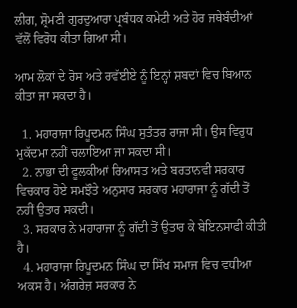ਲੀਗ, ਸ਼੍ਰੋਮਣੀ ਗੁਰਦੁਆਰਾ ਪ੍ਰਬੰਧਕ ਕਮੇਟੀ ਅਤੇ ਹੋਰ ਜਥੇਬੰਦੀਆਂ ਵੱਲੋਂ ਵਿਰੋਧ ਕੀਤਾ ਗਿਆ ਸੀ।

ਆਮ ਲੋਕਾਂ ਦੇ ਰੋਸ ਅਤੇ ਰਵੱਈਏ ਨੂੰ ਇਨ੍ਹਾਂ ਸ਼ਬਦਾਂ ਵਿਚ ਬਿਆਨ ਕੀਤਾ ਜਾ ਸਕਦਾ ਹੈ।

  1. ਮਹਾਰਾਜਾ ਰਿਪੂਦਮਨ ਸਿੰਘ ਸੁਤੰਤਰ ਰਾਜਾ ਸੀ। ਉਸ ਵਿਰੁਧ ਮੁਕੱਦਮਾ ਨਹੀਂ ਚਲਾਇਆ ਜਾ ਸਕਦਾ ਸੀ।
  2. ਨਾਭਾ ਦੀ ਫੂਲਕੀਆਂ ਰਿਆਸਤ ਅਤੇ ਬਰਤਾਨਵੀ ਸਰਕਾਰ ਵਿਚਕਾਰ ਹੋਏ ਸਮਝੌਤੇ ਅਨੁਸਾਰ ਸਰਕਾਰ ਮਹਾਰਾਜਾ ਨੂੰ ਗੱਦੀ ਤੋਂ ਨਹੀਂ ਉਤਾਰ ਸਕਦੀ।
  3. ਸਰਕਾਰ ਨੇ ਮਹਾਰਾਜਾ ਨੂੰ ਗੱਦੀ ਤੋਂ ਉਤਾਰ ਕੇ ਬੇਇਨਸਾਫੀ ਕੀਤੀ ਹੈ।
  4. ਮਹਾਰਾਜਾ ਰਿਪੂਦਮਨ ਸਿੰਘ ਦਾ ਸਿੱਖ ਸਮਾਜ ਵਿਚ ਵਧੀਆ ਅਕਸ ਹੈ। ਅੰਗਰੇਜ਼ ਸਰਕਾਰ ਨੇ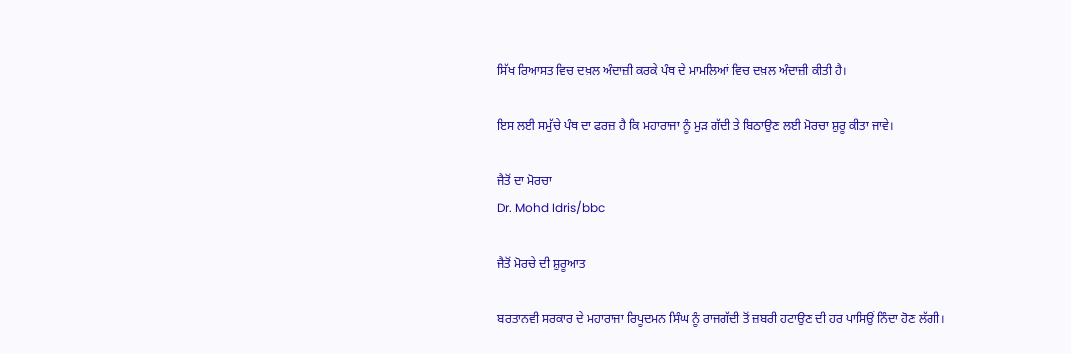ਸਿੱਖ ਰਿਆਸਤ ਵਿਚ ਦਖ਼ਲ ਅੰਦਾਜ਼ੀ ਕਰਕੇ ਪੰਥ ਦੇ ਮਾਮਲਿਆਂ ਵਿਚ ਦਖ਼ਲ ਅੰਦਾਜ਼ੀ ਕੀਤੀ ਹੈ।

ਇਸ ਲਈ ਸਮੁੱਚੇ ਪੰਥ ਦਾ ਫਰਜ਼ ਹੈ ਕਿ ਮਹਾਰਾਜਾ ਨੂੰ ਮੁੜ ਗੱਦੀ ਤੇ ਬਿਠਾਉਣ ਲਈ ਮੋਰਚਾ ਸ਼ੁਰੂ ਕੀਤਾ ਜਾਵੇ।

ਜੈਤੋਂ ਦਾ ਮੋਰਚਾ
Dr. Mohd Idris/bbc

ਜੈਤੋਂ ਮੋਰਚੇ ਦੀ ਸ਼ੁਰੂਆਤ

ਬਰਤਾਨਵੀ ਸਰਕਾਰ ਦੇ ਮਹਾਰਾਜਾ ਰਿਪੂਦਮਨ ਸਿੰਘ ਨੂੰ ਰਾਜਗੱਦੀ ਤੋਂ ਜ਼ਬਰੀ ਹਟਾਉਣ ਦੀ ਹਰ ਪਾਸਿਉਂ ਨਿੰਦਾ ਹੋਣ ਲੱਗੀ।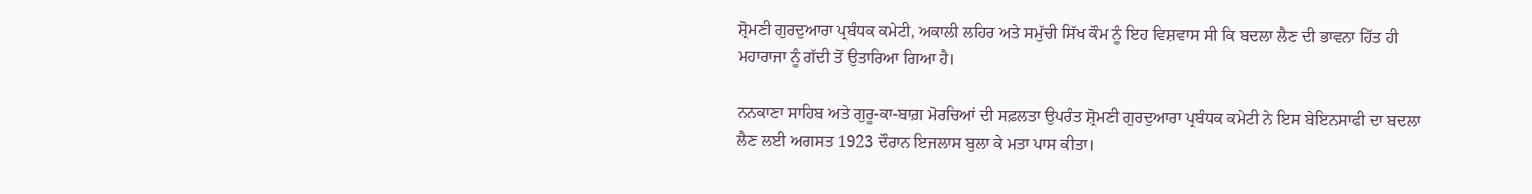ਸ਼੍ਰੋਮਣੀ ਗੁਰਦੁਆਰਾ ਪ੍ਰਬੰਧਕ ਕਮੇਟੀ, ਅਕਾਲੀ ਲਹਿਰ ਅਤੇ ਸਮੁੱਚੀ ਸਿੱਖ ਕੌਮ ਨੂੰ ਇਹ ਵਿਸ਼ਵਾਸ ਸੀ ਕਿ ਬਦਲਾ ਲੈਣ ਦੀ ਭਾਵਨਾ ਹਿੱਤ ਹੀ ਮਹਾਰਾਜਾ ਨੂੰ ਗੱਦੀ ਤੋਂ ਉਤਾਰਿਆ ਗਿਆ ਹੈ।

ਨਨਕਾਣਾ ਸਾਹਿਬ ਅਤੇ ਗੁਰੂ-ਕਾ-ਬਾਗ਼ ਮੋਰਚਿਆਂ ਦੀ ਸਫ਼ਲਤਾ ਉਪਰੰਤ ਸ਼੍ਰੋਮਣੀ ਗੁਰਦੁਆਰਾ ਪ੍ਰਬੰਧਕ ਕਮੇਟੀ ਨੇ ਇਸ ਬੇਇਨਸਾਫੀ ਦਾ ਬਦਲਾ ਲੈਣ ਲਈ ਅਗਸਤ 1923 ਦੌਰਾਨ ਇਜਲਾਸ ਬੁਲਾ ਕੇ ਮਤਾ ਪਾਸ ਕੀਤਾ।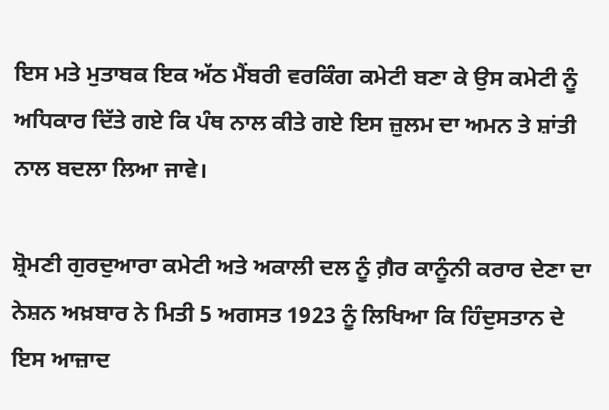ਇਸ ਮਤੇ ਮੁਤਾਬਕ ਇਕ ਅੱਠ ਮੈਂਬਰੀ ਵਰਕਿੰਗ ਕਮੇਟੀ ਬਣਾ ਕੇ ਉਸ ਕਮੇਟੀ ਨੂੰ ਅਧਿਕਾਰ ਦਿੱਤੇ ਗਏ ਕਿ ਪੰਥ ਨਾਲ ਕੀਤੇ ਗਏ ਇਸ ਜ਼ੁਲਮ ਦਾ ਅਮਨ ਤੇ ਸ਼ਾਂਤੀ ਨਾਲ ਬਦਲਾ ਲਿਆ ਜਾਵੇ।

ਸ਼੍ਰੋਮਣੀ ਗੁਰਦੁਆਰਾ ਕਮੇਟੀ ਅਤੇ ਅਕਾਲੀ ਦਲ ਨੂੰ ਗ਼ੈਰ ਕਾਨੂੰਨੀ ਕਰਾਰ ਦੇਣਾ ਦਾ ਨੇਸ਼ਨ ਅਖ਼ਬਾਰ ਨੇ ਮਿਤੀ 5 ਅਗਸਤ 1923 ਨੂੰ ਲਿਖਿਆ ਕਿ ਹਿੰਦੁਸਤਾਨ ਦੇ ਇਸ ਆਜ਼ਾਦ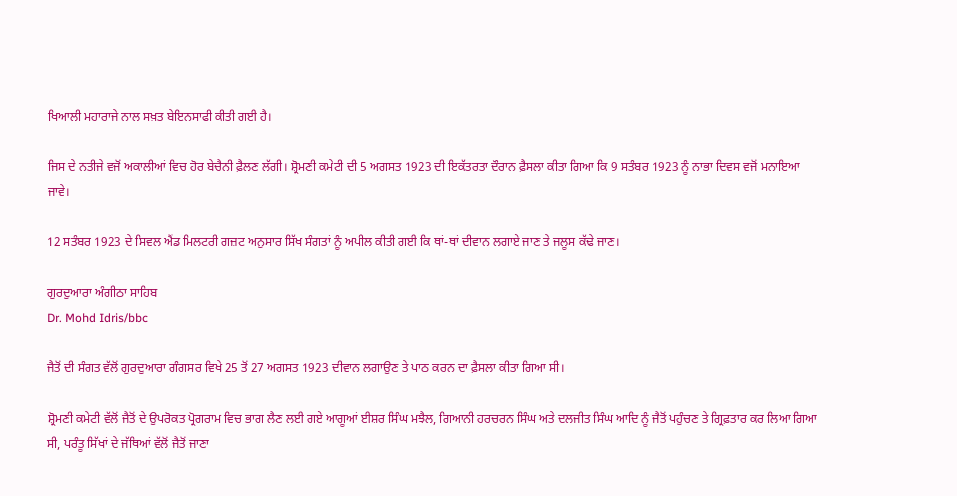ਖਿਆਲੀ ਮਹਾਰਾਜੇ ਨਾਲ ਸਖ਼ਤ ਬੇਇਨਸਾਫੀ ਕੀਤੀ ਗਈ ਹੈ।

ਜਿਸ ਦੇ ਨਤੀਜੇ ਵਜੋਂ ਅਕਾਲੀਆਂ ਵਿਚ ਹੋਰ ਬੇਚੈਨੀ ਫ਼ੈਲਣ ਲੱਗੀ। ਸ਼੍ਰੋਮਣੀ ਕਮੇਟੀ ਦੀ 5 ਅਗਸਤ 1923 ਦੀ ਇਕੱਤਰਤਾ ਦੌਰਾਨ ਫ਼ੈਸਲਾ ਕੀਤਾ ਗਿਆ ਕਿ 9 ਸਤੰਬਰ 1923 ਨੂੰ ਨਾਭਾ ਦਿਵਸ ਵਜੋਂ ਮਨਾਇਆ ਜਾਵੇ।

12 ਸਤੰਬਰ 1923 ਦੇ ਸਿਵਲ ਐਂਡ ਮਿਲਟਰੀ ਗਜ਼ਟ ਅਨੁਸਾਰ ਸਿੱਖ ਸੰਗਤਾਂ ਨੂੰ ਅਪੀਲ ਕੀਤੀ ਗਈ ਕਿ ਥਾਂ-ਥਾਂ ਦੀਵਾਨ ਲਗਾਏ ਜਾਣ ਤੇ ਜਲੂਸ ਕੱਢੇ ਜਾਣ।

ਗੁਰਦੁਆਰਾ ਅੰਗੀਠਾ ਸਾਹਿਬ
Dr. Mohd Idris/bbc

ਜੈਤੋਂ ਦੀ ਸੰਗਤ ਵੱਲੋਂ ਗੁਰਦੁਆਰਾ ਗੰਗਸਰ ਵਿਖੇ 25 ਤੋਂ 27 ਅਗਸਤ 1923 ਦੀਵਾਨ ਲਗਾਉਣ ਤੇ ਪਾਠ ਕਰਨ ਦਾ ਫ਼ੈਸਲਾ ਕੀਤਾ ਗਿਆ ਸੀ।

ਸ਼੍ਰੋਮਣੀ ਕਮੇਟੀ ਵੱਲੋਂ ਜੈਤੋਂ ਦੇ ਉਪਰੋਕਤ ਪ੍ਰੋਗਰਾਮ ਵਿਚ ਭਾਗ ਲੈਣ ਲਈ ਗਏ ਆਗੂਆਂ ਈਸ਼ਰ ਸਿੰਘ ਮਝੈਲ, ਗਿਆਨੀ ਹਰਚਰਨ ਸਿੰਘ ਅਤੇ ਦਲਜੀਤ ਸਿੰਘ ਆਦਿ ਨੂੰ ਜੈਤੋਂ ਪਹੁੰਚਣ ਤੇ ਗ੍ਰਿਫ਼ਤਾਰ ਕਰ ਲਿਆ ਗਿਆ ਸੀ, ਪਰੰਤੂ ਸਿੱਖਾਂ ਦੇ ਜੱਥਿਆਂ ਵੱਲੋਂ ਜੈਤੋਂ ਜਾਣਾ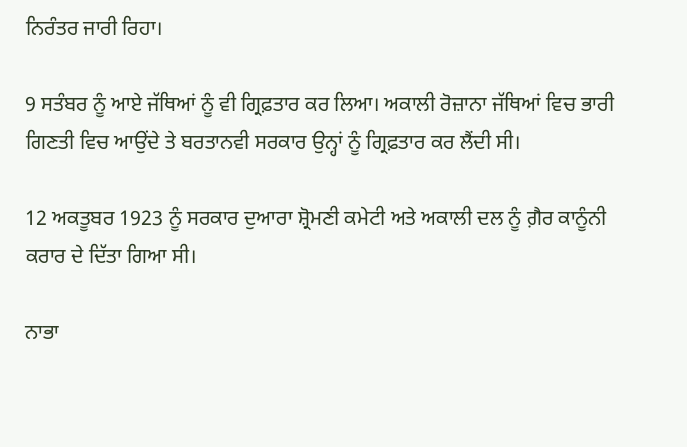ਨਿਰੰਤਰ ਜਾਰੀ ਰਿਹਾ।

9 ਸਤੰਬਰ ਨੂੰ ਆਏ ਜੱਥਿਆਂ ਨੂੰ ਵੀ ਗ੍ਰਿਫ਼ਤਾਰ ਕਰ ਲਿਆ। ਅਕਾਲੀ ਰੋਜ਼ਾਨਾ ਜੱਥਿਆਂ ਵਿਚ ਭਾਰੀ ਗਿਣਤੀ ਵਿਚ ਆਉਂਦੇ ਤੇ ਬਰਤਾਨਵੀ ਸਰਕਾਰ ਉਨ੍ਹਾਂ ਨੂੰ ਗ੍ਰਿਫ਼ਤਾਰ ਕਰ ਲੈਂਦੀ ਸੀ।

12 ਅਕਤੂਬਰ 1923 ਨੂੰ ਸਰਕਾਰ ਦੁਆਰਾ ਸ਼੍ਰੋਮਣੀ ਕਮੇਟੀ ਅਤੇ ਅਕਾਲੀ ਦਲ ਨੂੰ ਗ਼ੈਰ ਕਾਨੂੰਨੀ ਕਰਾਰ ਦੇ ਦਿੱਤਾ ਗਿਆ ਸੀ।

ਨਾਭਾ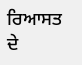ਰਿਆਸਤ ਦੇ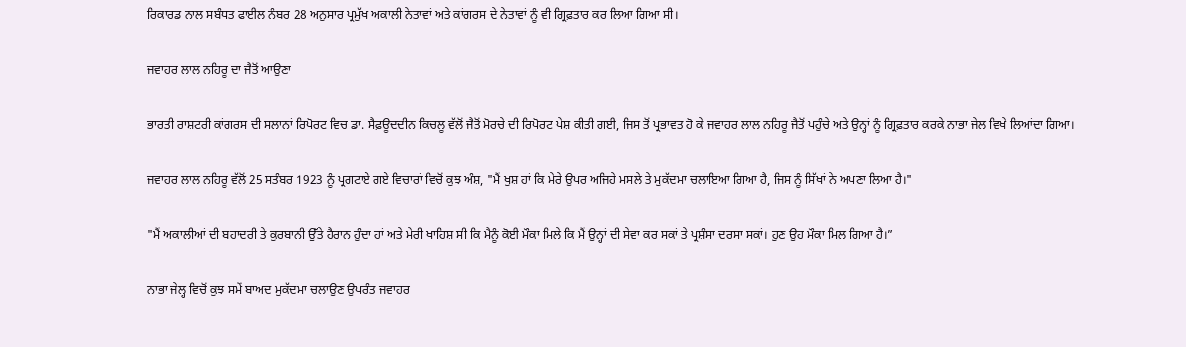ਰਿਕਾਰਡ ਨਾਲ ਸਬੰਧਤ ਫਾਈਲ ਨੰਬਰ 28 ਅਨੁਸਾਰ ਪ੍ਰਮੁੱਖ ਅਕਾਲੀ ਨੇਤਾਵਾਂ ਅਤੇ ਕਾਂਗਰਸ ਦੇ ਨੇਤਾਵਾਂ ਨੂੰ ਵੀ ਗ੍ਰਿਫ਼ਤਾਰ ਕਰ ਲਿਆ ਗਿਆ ਸੀ।

ਜਵਾਹਰ ਲਾਲ ਨਹਿਰੂ ਦਾ ਜੈਤੋਂ ਆਉਣਾ

ਭਾਰਤੀ ਰਾਸ਼ਟਰੀ ਕਾਂਗਰਸ ਦੀ ਸਲਾਨਾਂ ਰਿਪੋਰਟ ਵਿਚ ਡਾ. ਸੈਫ਼ਊਦਦੀਨ ਕਿਚਲੂ ਵੱਲੋਂ ਜੈਤੋਂ ਮੋਰਚੇ ਦੀ ਰਿਪੋਰਟ ਪੇਸ਼ ਕੀਤੀ ਗਈ, ਜਿਸ ਤੋਂ ਪ੍ਰਭਾਵਤ ਹੋ ਕੇ ਜਵਾਹਰ ਲਾਲ ਨਹਿਰੂ ਜੈਤੋਂ ਪਹੁੰਚੇ ਅਤੇ ਉਨ੍ਹਾਂ ਨੂੰ ਗ੍ਰਿਫ਼ਤਾਰ ਕਰਕੇ ਨਾਭਾ ਜੇਲ ਵਿਖੇ ਲਿਆਂਦਾ ਗਿਆ।

ਜਵਾਹਰ ਲਾਲ ਨਹਿਰੂ ਵੱਲੋਂ 25 ਸਤੰਬਰ 1923 ਨੂੰ ਪ੍ਰਗਟਾਏ ਗਏ ਵਿਚਾਰਾਂ ਵਿਚੋਂ ਕੁਝ ਅੰਸ਼, "ਮੈਂ ਖੁਸ਼ ਹਾਂ ਕਿ ਮੇਰੇ ਉਪਰ ਅਜਿਹੇ ਮਸਲੇ ਤੇ ਮੁਕੱਦਮਾ ਚਲਾਇਆ ਗਿਆ ਹੈ, ਜਿਸ ਨੂੰ ਸਿੱਖਾਂ ਨੇ ਅਪਣਾ ਲਿਆ ਹੈ।"

"ਮੈਂ ਅਕਾਲੀਆਂ ਦੀ ਬਹਾਦਰੀ ਤੇ ਕੁਰਬਾਨੀ ਉੱਤੇ ਹੈਰਾਨ ਹੁੰਦਾ ਹਾਂ ਅਤੇ ਮੇਰੀ ਖਾਹਿਸ਼ ਸੀ ਕਿ ਮੈਨੂੰ ਕੋਈ ਮੌਕਾ ਮਿਲੇ ਕਿ ਮੈਂ ਉਨ੍ਹਾਂ ਦੀ ਸੇਵਾ ਕਰ ਸਕਾਂ ਤੇ ਪ੍ਰਸ਼ੰਸਾ ਦਰਸਾ ਸਕਾਂ। ਹੁਣ ਉਹ ਮੌਕਾ ਮਿਲ ਗਿਆ ਹੈ।”

ਨਾਭਾ ਜੇਲ੍ਹ ਵਿਚੋਂ ਕੁਝ ਸਮੇਂ ਬਾਅਦ ਮੁਕੱਦਮਾ ਚਲਾਉਣ ਉਪਰੰਤ ਜਵਾਹਰ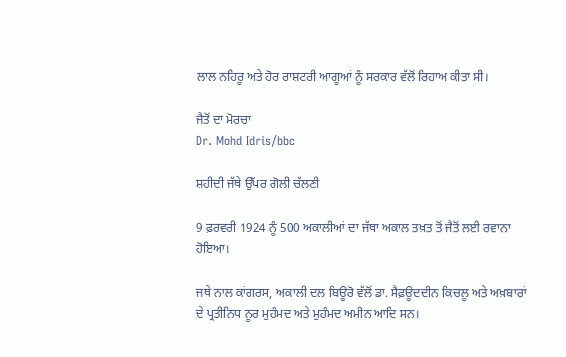ਲਾਲ ਨਹਿਰੂ ਅਤੇ ਹੋਰ ਰਾਸ਼ਟਰੀ ਆਗੂਆਂ ਨੂੰ ਸਰਕਾਰ ਵੱਲੋਂ ਰਿਹਾਅ ਕੀਤਾ ਸੀ।

ਜੈਤੋਂ ਦਾ ਮੋਰਚਾ
Dr. Mohd Idris/bbc

ਸ਼ਹੀਦੀ ਜੱਥੇ ਉੱਪਰ ਗੋਲੀ ਚੱਲਣੀ

9 ਫ਼ਰਵਰੀ 1924 ਨੂੰ 500 ਅਕਾਲੀਆਂ ਦਾ ਜੱਥਾ ਅਕਾਲ ਤਖ਼ਤ ਤੋਂ ਜੈਤੋਂ ਲਈ ਰਵਾਨਾ ਹੋਇਆ।

ਜਥੇ ਨਾਲ ਕਾਂਗਰਸ, ਅਕਾਲੀ ਦਲ ਬਿਊਰੋ ਵੱਲੋਂ ਡਾ. ਸੈਫ਼ਊਦਦੀਨ ਕਿਚਲੂ ਅਤੇ ਅਖ਼ਬਾਰਾਂ ਦੇ ਪ੍ਰਤੀਨਿਧ ਨੂਰ ਮੁਹੰਮਦ ਅਤੇ ਮੁਹੰਮਦ ਅਮੀਨ ਆਦਿ ਸਨ।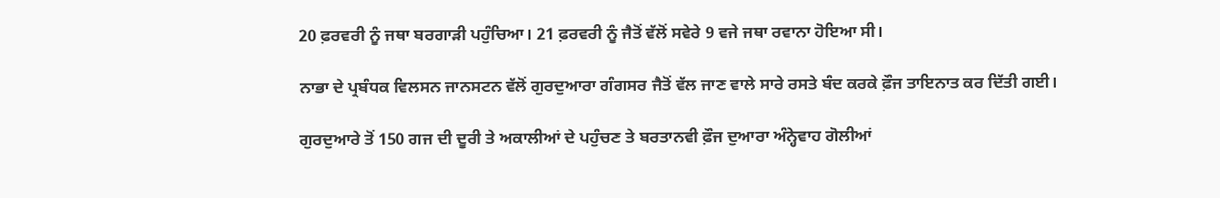20 ਫ਼ਰਵਰੀ ਨੂੰ ਜਥਾ ਬਰਗਾੜੀ ਪਹੁੰਚਿਆ। 21 ਫ਼ਰਵਰੀ ਨੂੰ ਜੈਤੋਂ ਵੱਲੋਂ ਸਵੇਰੇ 9 ਵਜੇ ਜਥਾ ਰਵਾਨਾ ਹੋਇਆ ਸੀ।

ਨਾਭਾ ਦੇ ਪ੍ਰਬੰਧਕ ਵਿਲਸਨ ਜਾਨਸਟਨ ਵੱਲੋਂ ਗੁਰਦੁਆਰਾ ਗੰਗਸਰ ਜੈਤੋਂ ਵੱਲ ਜਾਣ ਵਾਲੇ ਸਾਰੇ ਰਸਤੇ ਬੰਦ ਕਰਕੇ ਫ਼ੌਜ ਤਾਇਨਾਤ ਕਰ ਦਿੱਤੀ ਗਈ।

ਗੁਰਦੁਆਰੇ ਤੋਂ 150 ਗਜ ਦੀ ਦੂਰੀ ਤੇ ਅਕਾਲੀਆਂ ਦੇ ਪਹੁੰਚਣ ਤੇ ਬਰਤਾਨਵੀ ਫ਼ੌਜ ਦੁਆਰਾ ਅੰਨ੍ਹੇਵਾਹ ਗੋਲੀਆਂ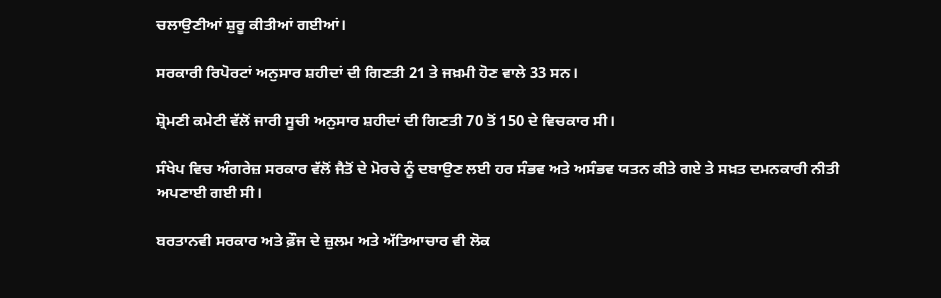ਚਲਾਉਣੀਆਂ ਸ਼ੁਰੂ ਕੀਤੀਆਂ ਗਈਆਂ।

ਸਰਕਾਰੀ ਰਿਪੋਰਟਾਂ ਅਨੁਸਾਰ ਸ਼ਹੀਦਾਂ ਦੀ ਗਿਣਤੀ 21 ਤੇ ਜਖ਼ਮੀ ਹੋਣ ਵਾਲੇ 33 ਸਨ।

ਸ਼੍ਰੋਮਣੀ ਕਮੇਟੀ ਵੱਲੋਂ ਜਾਰੀ ਸੂਚੀ ਅਨੁਸਾਰ ਸ਼ਹੀਦਾਂ ਦੀ ਗਿਣਤੀ 70 ਤੋਂ 150 ਦੇ ਵਿਚਕਾਰ ਸੀ।

ਸੰਖੇਪ ਵਿਚ ਅੰਗਰੇਜ਼ ਸਰਕਾਰ ਵੱਲੋਂ ਜੈਤੋਂ ਦੇ ਮੋਰਚੇ ਨੂੰ ਦਬਾਉਣ ਲਈ ਹਰ ਸੰਭਵ ਅਤੇ ਅਸੰਭਵ ਯਤਨ ਕੀਤੇ ਗਏ ਤੇ ਸਖ਼ਤ ਦਮਨਕਾਰੀ ਨੀਤੀ ਅਪਣਾਈ ਗਈ ਸੀ।

ਬਰਤਾਨਵੀ ਸਰਕਾਰ ਅਤੇ ਫ਼ੌਜ ਦੇ ਜ਼ੁਲਮ ਅਤੇ ਅੱਤਿਆਚਾਰ ਵੀ ਲੋਕ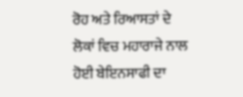ਰੋਹ ਅਤੇ ਰਿਆਸਤਾਂ ਦੇ ਲੋਕਾਂ ਵਿਚ ਮਹਾਰਾਜੇ ਨਾਲ ਹੋਈ ਬੇਇਨਸਾਫੀ ਦਾ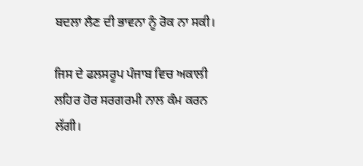ਬਦਲਾ ਲੈਣ ਦੀ ਭਾਵਨਾ ਨੂੰ ਰੋਕ ਨਾ ਸਕੀ।

ਜਿਸ ਦੇ ਫਲਸਰੂਪ ਪੰਜਾਬ ਵਿਚ ਅਕਾਲੀ ਲਹਿਰ ਹੋਰ ਸਰਗਰਮੀ ਨਾਲ ਕੰਮ ਕਰਨ ਲੱਗੀ।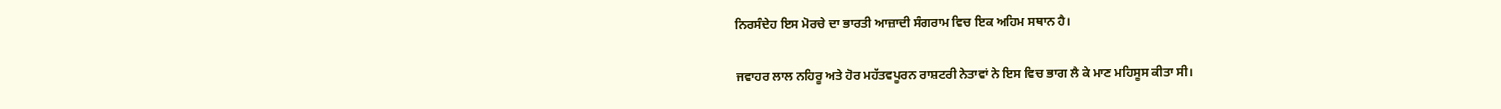ਨਿਰਸੰਦੇਹ ਇਸ ਮੋਰਚੇ ਦਾ ਭਾਰਤੀ ਆਜ਼ਾਦੀ ਸੰਗਰਾਮ ਵਿਚ ਇਕ ਅਹਿਮ ਸਥਾਨ ਹੈ।

ਜਵਾਹਰ ਲਾਲ ਨਹਿਰੂ ਅਤੇ ਹੋਰ ਮਹੱਤਵਪੂਰਨ ਰਾਸ਼ਟਰੀ ਨੇਤਾਵਾਂ ਨੇ ਇਸ ਵਿਚ ਭਾਗ ਲੈ ਕੇ ਮਾਣ ਮਹਿਸੂਸ ਕੀਤਾ ਸੀ।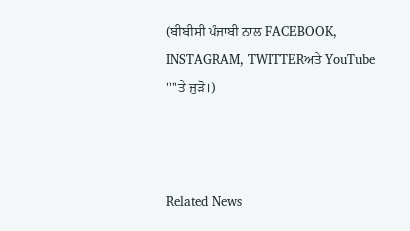(ਬੀਬੀਸੀ ਪੰਜਾਬੀ ਨਾਲ FACEBOOK, INSTAGRAM, TWITTERਅਤੇ YouTube ''''ਤੇ ਜੁੜੋ।)



Related News